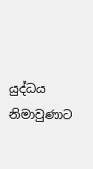යුද්ධය නිමාවුණාට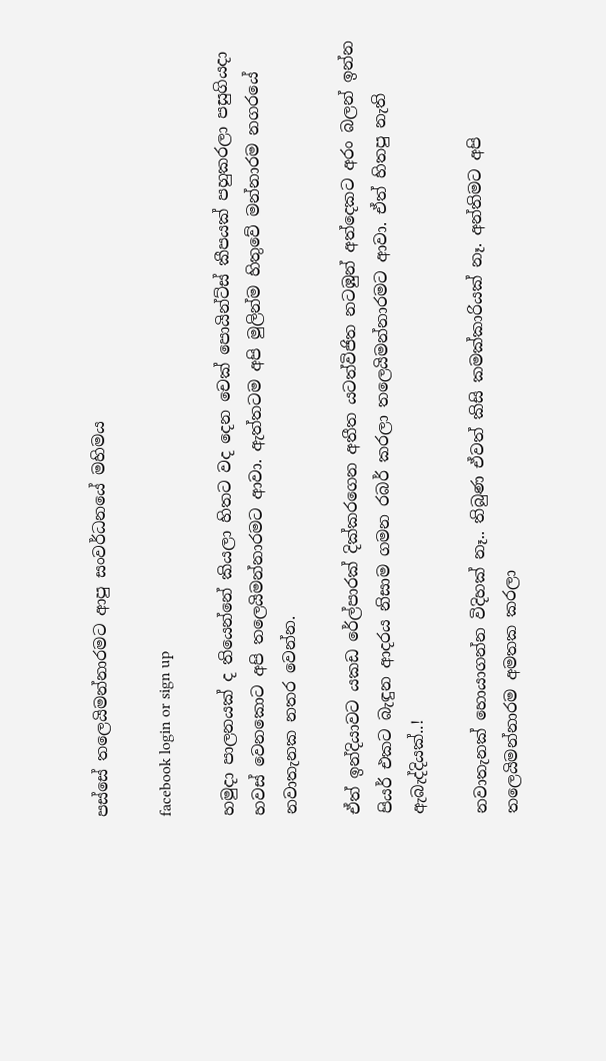පස්සේ තලෙයිමන්නාරමට ආපු සංවර්ධනයේ මහිමය

facebook login or sign up

හමුදා පාලනයක් ද තියෙන්නේ කියලා හිතට වද දෙන චෙක් පොයින්ට්ස් කීපයක් පහුකරලා පසුගියදා හවස් වෙනකොට අපි තලෙයිමන්නාරමට ආවා. ඇත්තටම අපි මුලින්ම හිතුවේ මන්නාරම නගරයේ නවාතැනක නතර වෙන්න.

ඒත් ඉන්දියාවට යකඩ රේල්පාරක් දික්කරගෙන අතීත යටත්විජිත නටඹුන් අත්දෙකට අරං බලන් ඉන්න පියර් එකට බැඳුන ආදරය නිසාම ගමන රබර් කරලා තලෙයිමන්නාරමට ආවා. ඒත් හිතපු නැති ඇබැද්දියක්..!

නවාතැනක් හොයාගන්න විදිහක් නෑ.. තිබුණ ඒවත් කිසි කමක්කාරියක් නෑ. අන්තිමට අපි තලෙයිමන්නාරම අමතක කරලා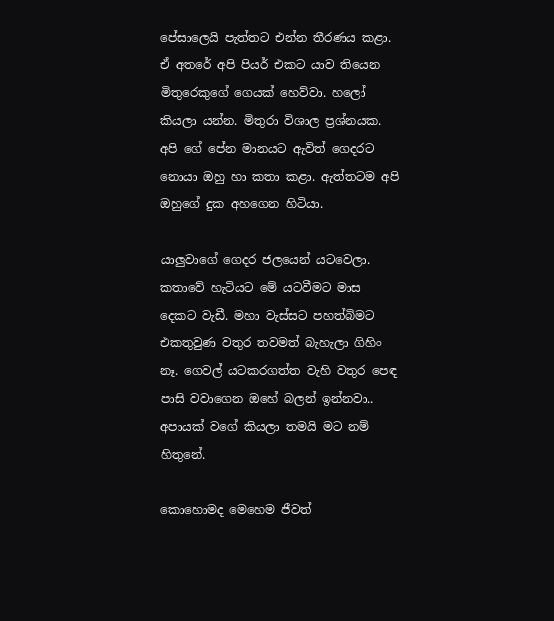පේසාලෙයි පැත්තට එන්න තීරණය කළා. ඒ අතරේ අපි පියර් එකට යාව තියෙන මිතුරෙකුගේ ගෙයක් හෙව්වා. හලෝ කියලා යන්න. මිතුරා විශාල ප්‍රශ්නයක. අපි ගේ පේන මානයට ඇවිත් ගෙදරට නොයා ඔහු හා කතා කළා. ඇත්තටම අපි ඔහුගේ දුක අහගෙන හිටියා.

යාලුවාගේ ගෙදර ජලයෙන් යටවෙලා. කතාවේ හැටියට මේ යටවීමට මාස දෙකට වැඩී. මහා වැස්සට පහත්බිමට එකතුවුණ වතුර තවමත් බැහැලා ගිහිං නෑ. ගෙවල් යටකරගත්‍ත වැහි වතුර පෙඳ පාසි වවාගෙන ඔහේ බලන් ඉන්නවා.. අපායක් වගේ කියලා තමයි මට නම් හිතුනේ.

කොහොමද මෙහෙම ජීවත්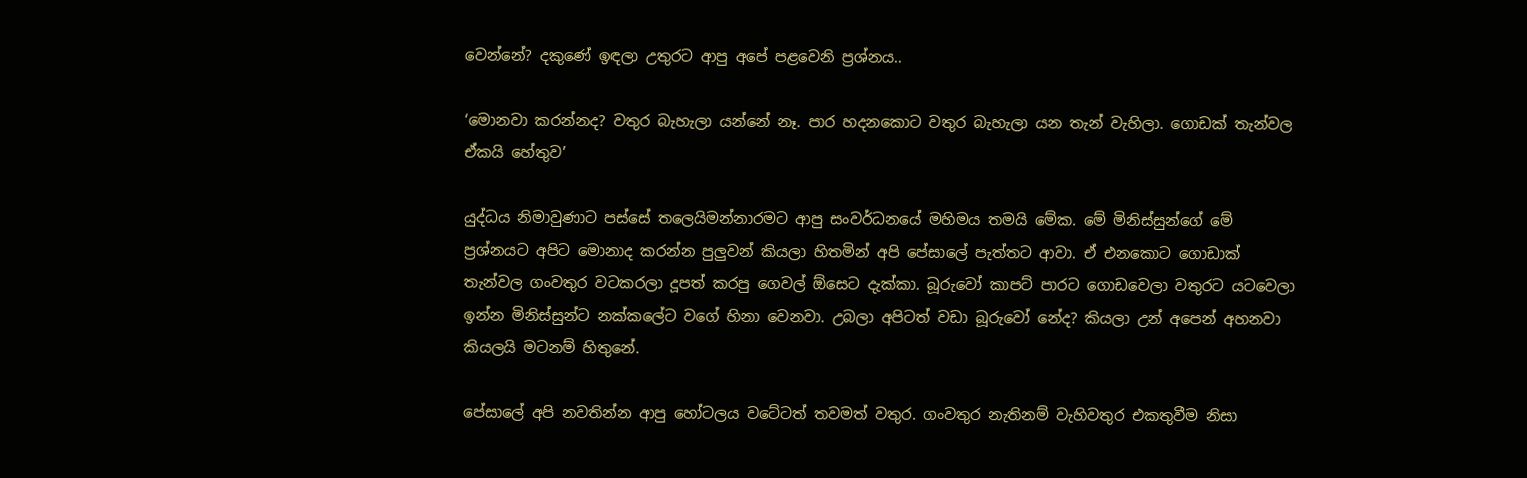වෙන්නේ? දකුණේ ඉඳලා උතුරට ආපු අපේ පළවෙනි ප්‍රශ්නය..

‘මොනවා කරන්නද? වතුර බැහැලා යන්නේ නෑ. පාර හදනකොට වතුර බැහැලා යන තැන් වැහිලා. ගොඩක් තැන්වල ඒකයි හේතුව’

යුද්ධය නිමාවුණාට පස්සේ තලෙයිමන්නාරමට ආපු සංවර්ධනයේ මහිමය තමයි මේක. මේ මිනිස්සුන්ගේ මේ ප්‍රශ්නයට අපිට මොනාද කරන්න පුලුවන් කියලා හිතමින් අපි පේසාලේ පැත්තට ආවා. ඒ එනකොට ගොඩාක් තැන්වල ගංවතුර වටකරලා දූපත් කරපු ගෙවල් ඕසෙට දැක්කා. බූරුවෝ කාපට් පාරට ගොඩවෙලා වතුරට යටවෙලා ඉන්න මිනිස්සුන්ට නක්කලේට වගේ හිනා වෙනවා. උබලා අපිටත් වඩා බූරුවෝ නේද? කියලා උන් අපෙන් අහනවා කියලයි මටනම් හිතුනේ.

පේසාලේ අපි නවතින්න ආපු හෝටලය වටේටත් තවමත් වතුර. ගංවතුර නැතිනම් වැහිවතුර එකතුවීම නිසා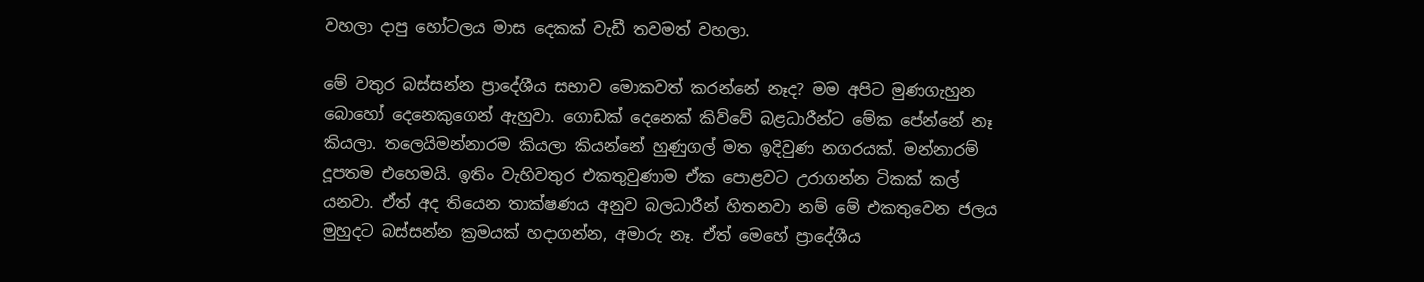වහලා දාපු හෝටලය මාස දෙකක් වැඩී තවමත් වහලා.

මේ වතුර බස්සන්න ප්‍රාදේශීය සභාව මොකවත් කරන්නේ නෑද? මම අපිට මුණගැහුන බොහෝ දෙනෙකුගෙන් ඇහුවා. ගොඩක් දෙනෙක් කිව්වේ බළධාරීන්ට මේක පේන්නේ නෑ කියලා. තලෙයිමන්නාරම කියලා කියන්නේ හුණුගල් මත ඉදිවුණ නගරයක්. මන්නාරම් දූපතම එහෙමයි. ඉතිං වැහිවතුර එකතුවුණාම ඒක පොළවට උරාගන්න ටිකක් කල් යනවා. ඒත් අද තියෙන තාක්ෂණය අනුව බලධාරීන් හිතනවා නම් මේ එකතුවෙන ජලය මුහුදට බස්සන්න ක්‍රමයක් හදාගන්න, අමාරු නෑ. ඒත් මෙහේ ප්‍රාදේශීය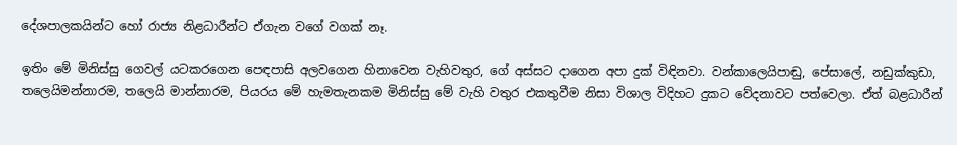දේශපාලකයින්ට හෝ රාජ්‍ය නිළධාරීන්ට ඒගැන වගේ වගක් නෑ.

ඉතිං මේ මිනිස්සු ගෙවල් යටකරගෙන පෙඳපාසි අලවගෙන හිනාවෙන වැහිවතුර, ගේ අස්සට දාගෙන අපා දුක් විඳිනවා. වන්කාලෙයිපාඬු, පේසාලේ, නඩුක්කුඩා, තලෙයිමන්නාරම, තලෙයි මාන්නාරම, පියරය මේ හැමතැනකම මිනිස්සු මේ වැහි වතුර එකතුවීම නිසා විශාල විදිහට දුකට වේදනාවට පත්වෙලා. ඒත් බළධාරීන්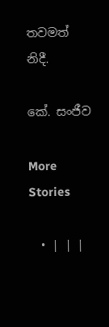තවමත් නිදී.

කේ. සංජීව

More Stories

  • | | |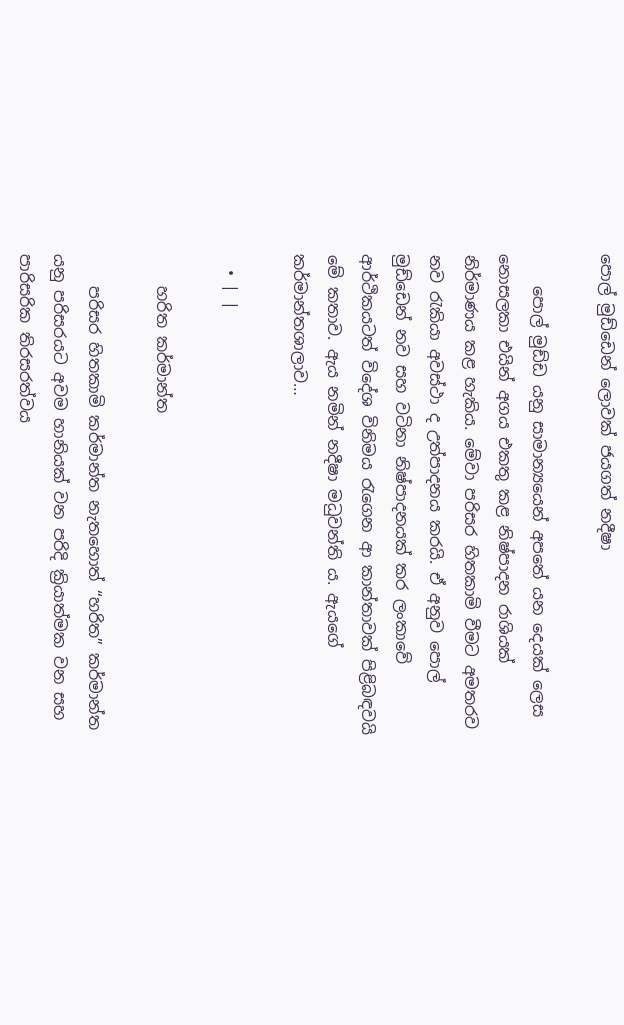පොල් මුඩ්ඩෙන් ලොවක් ජයගත් නදීෂා

    පොල් මුඩ්ඩ යනු සාමාන්‍යයෙන් අපතේ යන දෙයක් ලෙස නොසලකා එයින් අගය එකතු කළ නිෂ්පාදන රාශියක් නිර්මාණය කළ හැකිය. මේවා පරිසර හිතකාමි වීමට අමතරව නව රැකියා අවස්ථා ද උත්පාදනය කරයි. ඒ අනුව පොල් මුඩ්ඩෙන් නව සහ වටිනා නිෂ්පාදනයක් කර ලංකාවේ ආර්ථිකයටත් විදේශ විනිමය රැගෙන ආ කාන්තාවක් පිළිබඳවයි මේ කතාව. ඇය නමින් නදීෂා මධුවන්ති ය. ඇයගේ කර්මාන්තශාලාව…

  • | |

    හරිත කර්මාන්ත

    පරිසර හිතකාමි කර්මාන්ත නැතහොත් “හරිත” කර්මාන්ත යනු පරිසරයට අවම හානියක් වන පරිදි ක්‍රියාත්මක වන සහ පාරිසරික තිරසරත්වය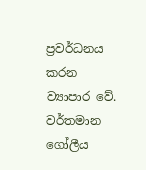ප්‍රවර්ධනය කරන ව්‍යාපාර වේ. වර්තමාන ගෝලීය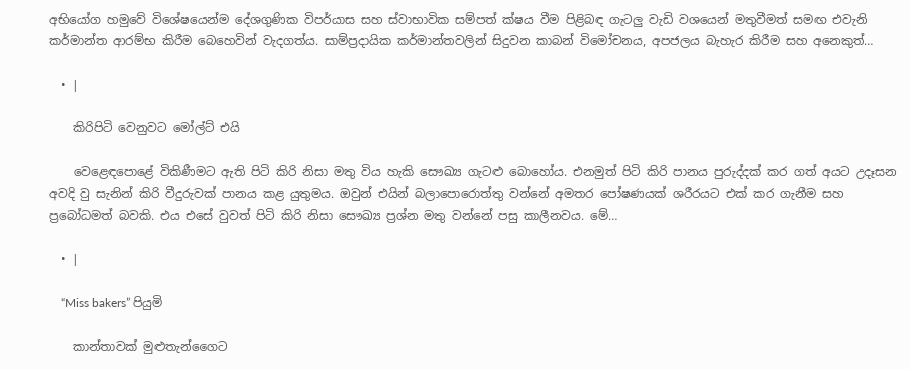අභියෝග හමුවේ විශේෂයෙන්ම දේශගුණික විපර්යාස සහ ස්වාභාවික සම්පත් ක්ෂය වීම පිළිබඳ ගැටලු වැඩි වශයෙන් මතුවීමත් සමඟ එවැනි කර්මාන්ත ආරම්භ කිරීම බෙහෙවින් වැදගත්ය. සාම්ප්‍රදායික කර්මාන්තවලින් සිදුවන කාබන් විමෝචනය, අපජලය බැහැර කිරීම සහ අනෙකුත්…

  • |

    කිරිපිටි වෙනුවට මෝල්ට් එයි

    වෙළෙඳපොළේ විකිණීමට ඇති පිටි කිරි නිසා මතු විය හැකි සෞඛ්‍ය ගැටළු බොහෝය. එනමුත් පිටි කිරි පානය පුරුද්දක් කර ගත් අයට උදෑසන අවදි වු සැනින් කිරි වීදුරුවක් පානය කළ යුතුමය. ඔවුන් එයින් බලාපොරොත්තු වන්නේ අමතර පෝෂණයක් ශරීරයට එක් කර ගැනීම සහ ප්‍රබෝධමත් බවකි. එය එසේ වුවත් පිටි කිරි නිසා සෞඛ්‍ය ප්‍රශ්න මතු වන්නේ පසු කාලීනවය. මේ…

  • |

    “Miss bakers” පියුමි

    කාන්තාවක් මුළුතැන්ගෛට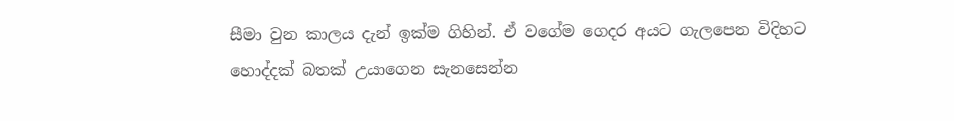සීමා වුන කාලය දැන් ඉක්ම ගිහින්. ඒ වගේම ගෙදර අයට ගැලපෙන විදිහට හොද්දක් බතක් උයාගෙන සැනසෙන්න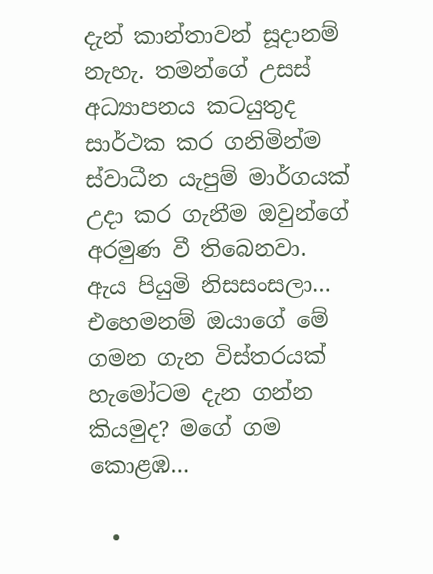දැන් කාන්තාවන් සූදානම් නැහැ. තමන්ගේ උසස් අධ්‍යාපනය කටයුතුද සාර්ථක කර ගනිමින්ම ස්වාධීන යැපුම් මාර්ගයක් උදා කර ගැනීම ඔවුන්ගේ අරමුණ වී තිබෙනවා. ඇය පියුමි නිසසංසලා… එහෙමනම් ඔයාගේ මේ ගමන ගැන විස්තරයක් හැමෝටම දැන ගන්න කියමුද? මගේ ගම කොළඹ…

  •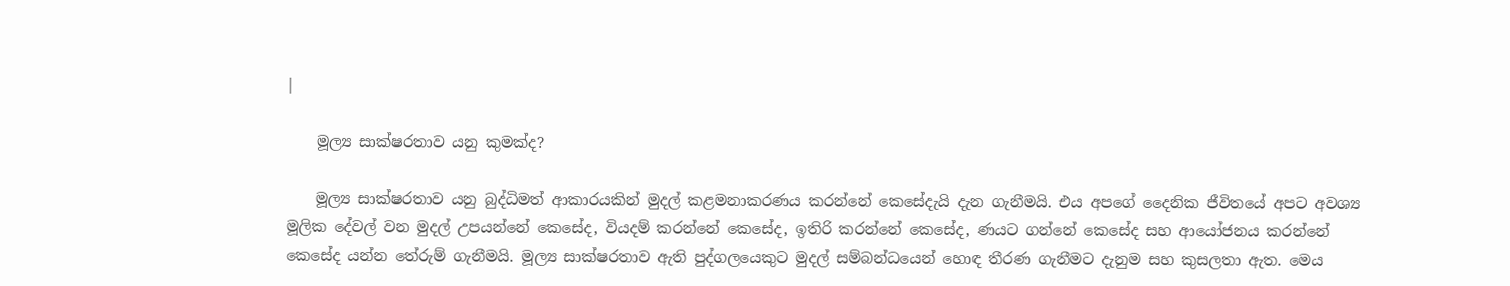|

    මූල්‍ය සාක්ෂරතාව යනු කුමක්ද?

    මූල්‍ය සාක්ෂරතාව යනු බුද්ධිමත් ආකාරයකින් මුදල් කළමනාකරණය කරන්නේ කෙසේදැයි දැන ගැනීමයි. එය අපගේ දෛනික ජීවිතයේ අපට අවශ්‍ය මූලික දේවල් වන මුදල් උපයන්නේ කෙසේද, වියදම් කරන්නේ කෙසේද, ඉතිරි කරන්නේ කෙසේද, ණයට ගන්නේ කෙසේද සහ ආයෝජනය කරන්නේ කෙසේද යන්න තේරුම් ගැනීමයි. මූල්‍ය සාක්ෂරතාව ඇති පුද්ගලයෙකුට මුදල් සම්බන්ධයෙන් හොඳ තීරණ ගැනීමට දැනුම සහ කුසලතා ඇත. මෙය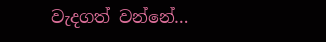වැදගත් වන්නේ…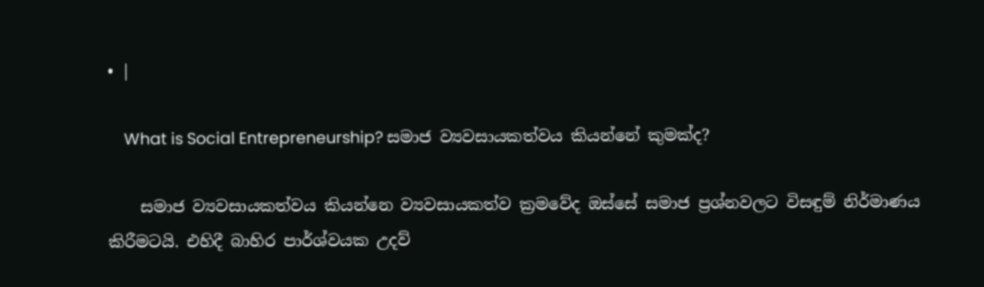• |

    What is Social Entrepreneurship? සමාජ ව්‍යවසායකත්වය කියන්නේ කුමක්ද?

    සමාජ ව්‍යවසායකත්වය කියන්නෙ ව්‍යවසායකත්ව ක්‍රමවේද ඔස්සේ සමාජ ප්‍රශ්නවලට විසඳුම් නිර්මාණය කිරීමටයි. එහිදී බාහිර පාර්ශ්වයක උදව්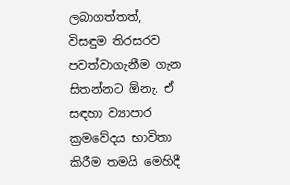ලබාගත්තත්, විසඳුම තිරසරව පවත්වාගැනීම ගැන සිතන්නට ඕනැ. ඒ සඳහා ව්‍යාපාර ක්‍රමවේදය භාවිතා කිරීම තමයි මෙහිදී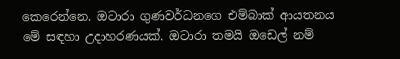කෙරෙන්නෙ. ඔටාරා ගුණවර්ධනගෙ එම්බාක් ආයතනය මේ සඳහා උදාහරණයක්. ඔටාරා තමයි ඔඩෙල් නම්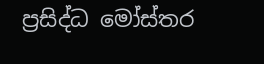ප්‍රසිද්ධ මෝස්තර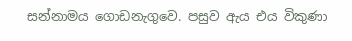සන්නාමය ගොඩනැගුවෙ. පසුව ඇය එය විකුණා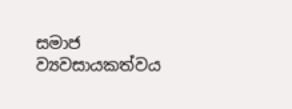සමාජ ව්‍යවසායකත්වය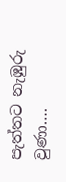පැත්තට නැඹුරු වුණා….